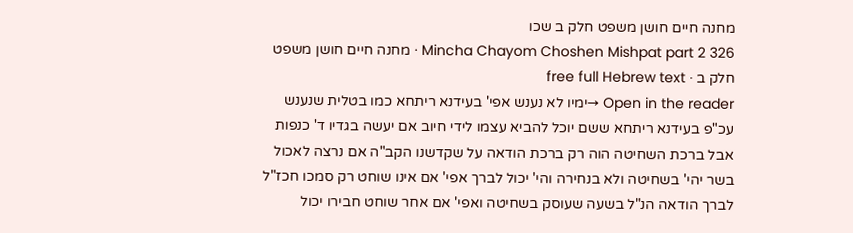מחנה חיים חושן משפט חלק ב שכו
Mincha Chayom Choshen Mishpat part 2 326 · מחנה חיים חושן משפט חלק ב · free full Hebrew text
Open in the reader →ימיו לא נענש אפי' בעידנא ריתחא כמו בטלית שנענש עכ"פ בעידנא ריתחא ששם יוכל להביא עצמו לידי חיוב אם יעשה בגדיו ד' כנפות אבל ברכת השחיטה הוה רק ברכת הודאה על שקדשנו הקב"ה אם נרצה לאכול בשר יהי' בשחיטה ולא בנחירה והי' יכול לברך אפי' אם אינו שוחט רק סמכו חכז"ל לברך הודאה הנ"ל בשעה שעוסק בשחיטה ואפי' אם אחר שוחט חבירו יכול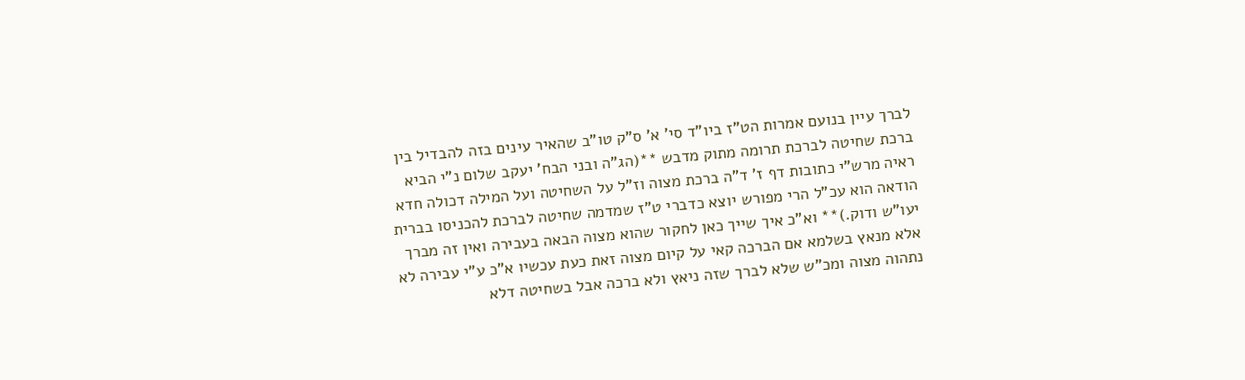לברך עיין בנועם אמרות הט"ז ביו"ד סי' א' ס"ק טו"ב שהאיר עינים בזה להבדיל בין ברכת שחיטה לברכת תרומה מתוק מדבש **(הג"ה ובני הבח' יעקב שלום נ"י הביא ראיה מרש"י כתובות דף ז' ד"ה ברכת מצוה וז"ל על השחיטה ועל המילה דכולה חדא הודאה הוא עכ"ל הרי מפורש יוצא כדברי ט"ז שמדמה שחיטה לברכת להכניסו בברית יעו"ש ודוק.)** וא"כ איך שייך כאן לחקור שהוא מצוה הבאה בעבירה ואין זה מברך אלא מנאץ בשלמא אם הברכה קאי על קיום מצוה זאת כעת עכשיו א"כ ע"י עבירה לא נתהוה מצוה ומכ"ש שלא לברך שזה ניאץ ולא ברכה אבל בשחיטה דלא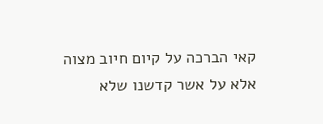קאי הברכה על קיום חיוב מצוה אלא על אשר קדשנו שלא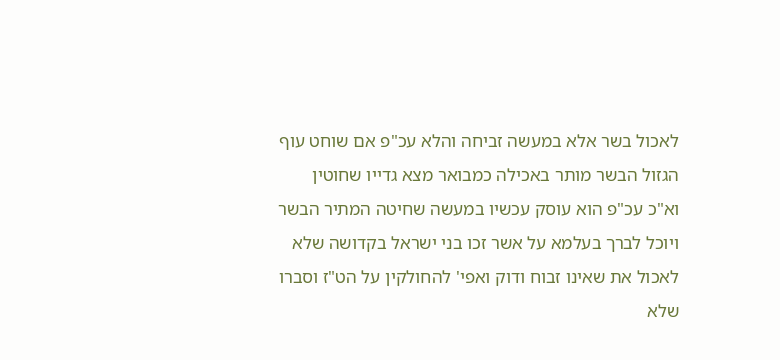לאכול בשר אלא במעשה זביחה והלא עכ"פ אם שוחט עוף הגזול הבשר מותר באכילה כמבואר מצא גדייו שחוטין וא"כ עכ"פ הוא עוסק עכשיו במעשה שחיטה המתיר הבשר ויוכל לברך בעלמא על אשר זכו בני ישראל בקדושה שלא לאכול את שאינו זבוח ודוק ואפי' להחולקין על הט"ז וסברו שלא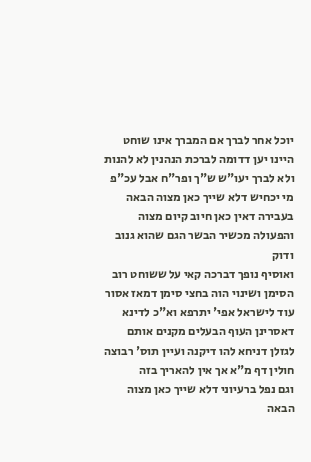יוכל אחר לברך אם המברך אינו שוחט היינו יען דדומה לברכת הנהנין לא להנות ולא לברך יעו"ש ש"ך ופר"ח אבל עכ"פ מי יכחיש דלא שייך כאן מצוה הבאה בעבירה דאין כאן חיוב קיום מצוה והפעולה מכשיר הבשר הגם שהוא גנוב ודוק
ואוסיף נופך דברכה קאי על ששוחט רוב הסימן ושינוי הוה בחצי סימן דמאז אסור עוד לישראל אפי' יתרפא וא"כ לדינא דאסרינן העוף הבעלים מקנים אותם לגזלן דניחא להו דיקנה ועיין תוס' רבוצה חולין דף מ"א אך אין להאריך בזה
וגם נפל ברעיוני דלא שייך כאן מצוה הבאה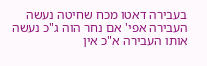בעבירה דאטו מכח שחיטה נעשה העבירה אפי' אם נחר הוה ג"כ נעשה אותו העבירה א"כ אין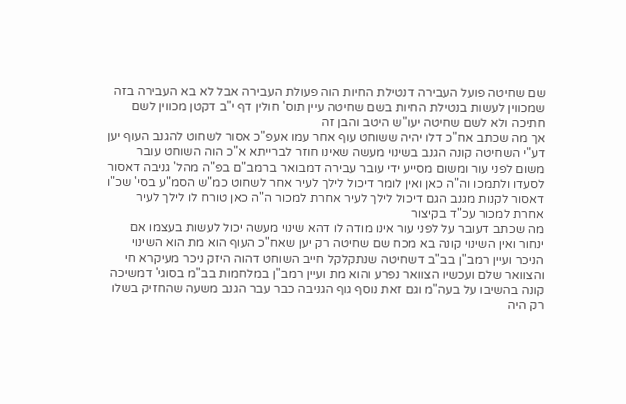שם שחיטה פועל העבירה דנטילת החיות הוה פעולת העבירה אבל לא בא העבירה בזה שמכווין לעשות בנטילת החיות בשם שחיטה עיין תוס' חולין דף י"ב דקטן מכווין לשם חתיכה ולא לשם שחיטה יעו"ש היטב והבן זה
אך מה שכתב אח"כ דלו יהיה ששוחט עוף אחר עמו אעפ"כ אסור לשחוט להגנב העוף יען דע"י השחיטה קונה הגנב בשינוי מעשה שאינו חוזר לברייתא א"כ הוה השוחט עובר משום לפני עור ומשום מסייע ידי עובר עבירה דמבואר ברמב"ם בפ"ה מהל' גניבה דאסור לסעדו ולתמכו וה"ה כאן ואין לומר דיכול לילך לעיר אחר לשחוט כמ"ש הסמ"ע בסי' שכ"ו דאסור לקנות מגנב הגם דיכול לילך לעיר אחרת למכור ה"ה כאן טורח לו לילך לעיר אחרת למכור עכ"ד בקיצור
מה שכתב דעובר על לפני עור אינו מודה לו דהא שינוי מעשה יכול לעשות בעצמו אם ינחור ואין השינוי קונה בא מכח שם שחיטה רק יען שאח"כ העוף הוא מת הוא השינוי הניכר ועיין רמב"ן בב"ב דשחיטה שנתקלקל חייב השוחט דהוה היזק ניכר מעיקרא חי והצוואר שלם ועכשיו הצוואר נפרע והוא מת ועיין רמב"ן במלחמות בב"מ בסוגי' דמשיכה קונה בהשיבו על בעה"מ וגם זאת נוסף גוף הגניבה כבר עבר הגנב משעה שהחזיק בשלו רק היה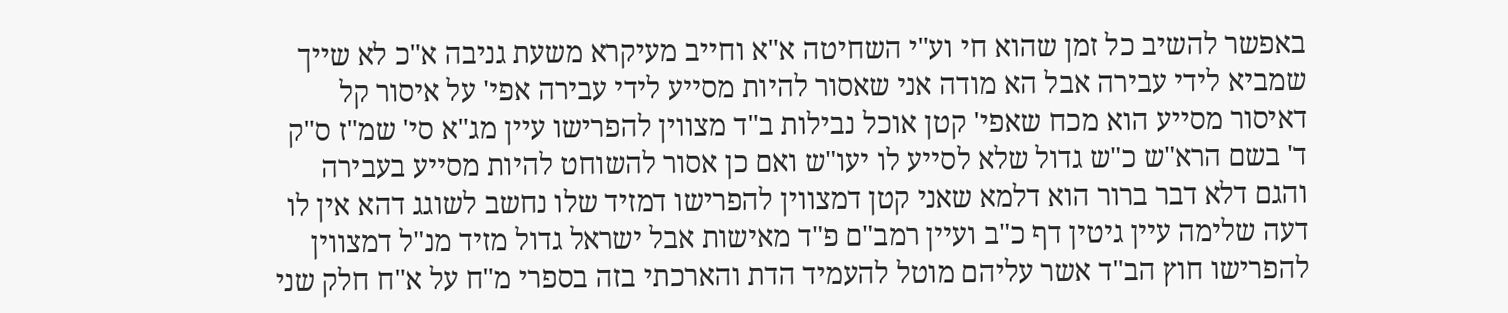באפשר להשיב כל זמן שהוא חי וע"י השחיטה א"א וחייב מעיקרא משעת גניבה א"כ לא שייך שמביא לידי עבירה אבל הא מודה אני שאסור להיות מסייע לידי עבירה אפי' על איסור קל דאיסור מסייע הוא מכח שאפי' קטן אוכל נבילות ב"ד מצווין להפרישו עיין מג"א סי' שמ"ז ס"ק ד' בשם הרא"ש כ"ש גדול שלא לסייע לו יעו"ש ואם כן אסור להשוחט להיות מסייע בעבירה והגם דלא דבר ברור הוא דלמא שאני קטן דמצווין להפרישו דמזיד שלו נחשב לשוגג דהא אין לו דעה שלימה עיין גיטין דף כ"ב ועיין רמב"ם פ"ד מאישות אבל ישראל גדול מזיד מנ"ל דמצווין להפרישו חוץ הב"ד אשר עליהם מוטל להעמיד הדת והארכתי בזה בספרי מ"ח על א"ח חלק שני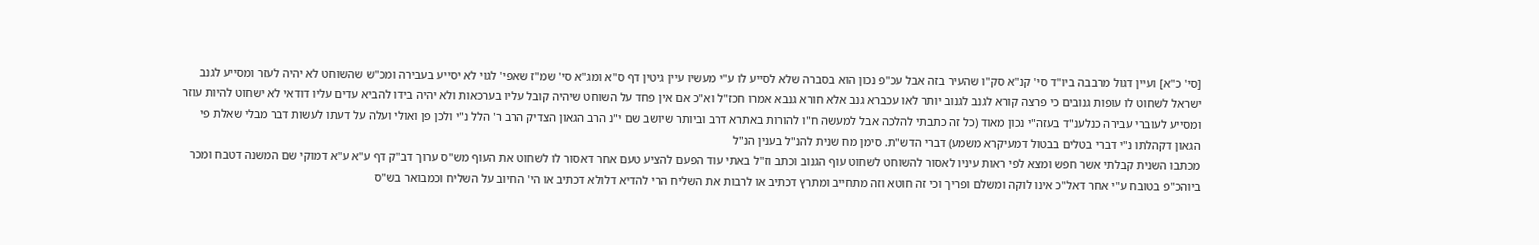[סי' כ"א] ועיין דגול מרבבה ביו"ד סי' קנ"א סק"ו שהעיר בזה אבל עכ"פ נכון הוא בסברה שלא לסייע לו ע"י מעשיו עיין גיטין דף ס"א ומג"א סי' שמ"ז שאפי' לגוי לא יסייע בעבירה ומכ"ש שהשוחט לא יהיה לעזר ומסייע לגנב ישראל לשחוט לו עופות גנובים כי פרצה קורא לגנב לגנוב יותר לאו עכברא גנב אלא חורא גנבא אמרו חכז"ל וא"כ אם אין פחד על השוחט שיהיה קובל עליו בערכאות ולא יהיה בידו להביא עדים עליו דודאי לא ישחוט להיות עוזר ומסייע לעוברי עבירה כנלענ"ד בעזה"י נכון מאוד (כל זה כתבתי להלכה אבל למעשה ח"ו להורות באתרא דרב וביותר שיושב שם י"נ הרב הגאון הצדיק הרב ר' הלל נ"י ולכן פן ואולי ועלה על דעתו לעשות דבר מבלי שאלת פי הגאון דקהלתו נ"י דברי בטלים בבטול דמעיקרא משמע) דברי הדש"ת. סימן מח שנית להנ"ל בענין הנ"ל
מכתבו השנית קבלתי אשר חפש ומצא לפי ראות עיניו לאסור להשוחט לשחוט עוף הגנוב וכתב וז"ל באתי עוד הפעם להציע טעם אחר דאסור לו לשחוט את העוף מש"ס ערוך דב"ק דף ע"א ע"א דמוקי שם המשנה דטבח ומכר ביוהכ"פ בטובח ע"י אחר דאל"כ אינו לוקה ומשלם ופריך וכי זה חוטא וזה מתחייב ומתרץ דכתיב או לרבות את השליח הרי להדיא דלולא דכתיב או הי' החיוב על השליח וכמבואר בש"ס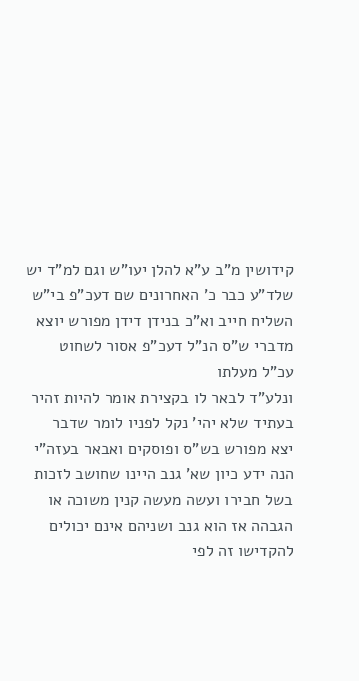קידושין מ"ב ע"א להלן יעו"ש וגם למ"ד יש שלד"ע כבר כ' האחרונים שם דעכ"פ בי"ש השליח חייב וא"כ בנידן דידן מפורש יוצא מדברי ש"ס הנ"ל דעכ"פ אסור לשחוט עכ"ל מעלתו
ונלע"ד לבאר לו בקצירת אומר להיות זהיר בעתיד שלא יהי' נקל לפניו לומר שדבר יצא מפורש בש"ס ופוסקים ואבאר בעזה"י
הנה ידע כיון שא' גנב היינו שחושב לזכות בשל חבירו ועשה מעשה קנין משוכה או הגבהה אז הוא גנב ושניהם אינם יכולים להקדישו זה לפי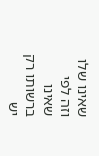שאינו שלו וזה לפי שאינו ברשותו רק יש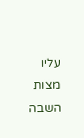עליו מצות השבה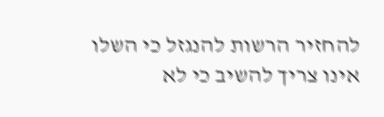להחזיר הרשות להנגזל כי השלו אינו צריך להשיב כי לא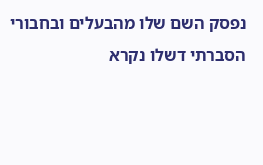נפסק השם שלו מהבעלים ובחבורי הסברתי דשלו נקרא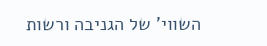השווי' של הגניבה ורשות